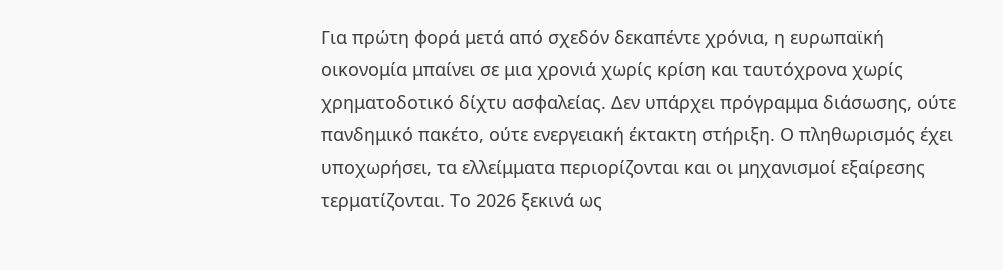Για πρώτη φορά μετά από σχεδόν δεκαπέντε χρόνια, η ευρωπαϊκή οικονομία μπαίνει σε μια χρονιά χωρίς κρίση και ταυτόχρονα χωρίς χρηματοδοτικό δίχτυ ασφαλείας. Δεν υπάρχει πρόγραμμα διάσωσης, ούτε πανδημικό πακέτο, ούτε ενεργειακή έκτακτη στήριξη. Ο πληθωρισμός έχει υποχωρήσει, τα ελλείμματα περιορίζονται και οι μηχανισμοί εξαίρεσης τερματίζονται. Το 2026 ξεκινά ως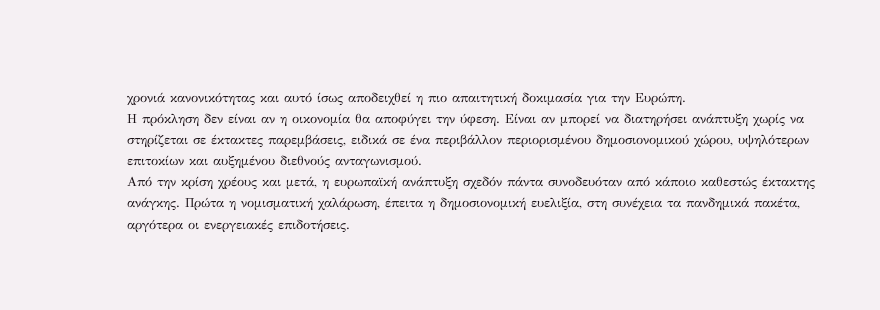χρονιά κανονικότητας και αυτό ίσως αποδειχθεί η πιο απαιτητική δοκιμασία για την Ευρώπη.
Η πρόκληση δεν είναι αν η οικονομία θα αποφύγει την ύφεση. Είναι αν μπορεί να διατηρήσει ανάπτυξη χωρίς να στηρίζεται σε έκτακτες παρεμβάσεις, ειδικά σε ένα περιβάλλον περιορισμένου δημοσιονομικού χώρου, υψηλότερων επιτοκίων και αυξημένου διεθνούς ανταγωνισμού.
Από την κρίση χρέους και μετά, η ευρωπαϊκή ανάπτυξη σχεδόν πάντα συνοδευόταν από κάποιο καθεστώς έκτακτης ανάγκης. Πρώτα η νομισματική χαλάρωση, έπειτα η δημοσιονομική ευελιξία, στη συνέχεια τα πανδημικά πακέτα, αργότερα οι ενεργειακές επιδοτήσεις.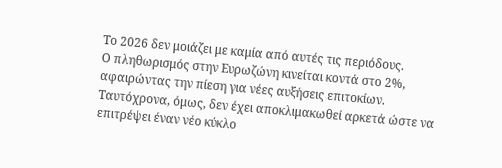Το 2026 δεν μοιάζει με καμία από αυτές τις περιόδους.
Ο πληθωρισμός στην Ευρωζώνη κινείται κοντά στο 2%, αφαιρώντας την πίεση για νέες αυξήσεις επιτοκίων. Ταυτόχρονα, όμως, δεν έχει αποκλιμακωθεί αρκετά ώστε να επιτρέψει έναν νέο κύκλο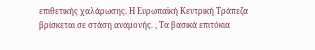επιθετικής χαλάρωσης. Η Ευρωπαϊκή Κεντρική Τράπεζα βρίσκεται σε στάση αναμονής. , Τα βασικά επιτόκια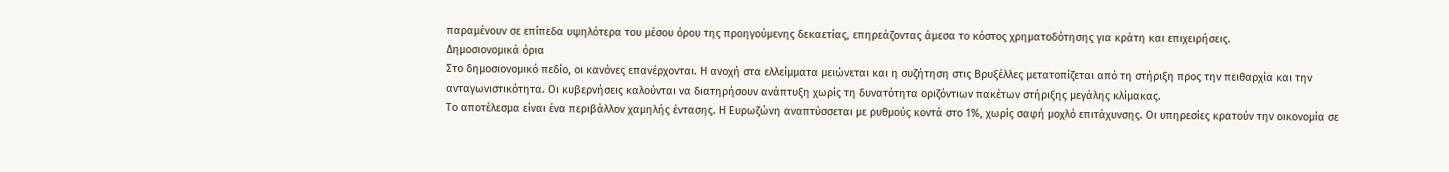παραμένουν σε επίπεδα υψηλότερα του μέσου όρου της προηγούμενης δεκαετίας, επηρεάζοντας άμεσα το κόστος χρηματοδότησης για κράτη και επιχειρήσεις.
Δημοσιονομικά όρια
Στο δημοσιονομικό πεδίο, οι κανόνες επανέρχονται. Η ανοχή στα ελλείμματα μειώνεται και η συζήτηση στις Βρυξέλλες μετατοπίζεται από τη στήριξη προς την πειθαρχία και την ανταγωνιστικότητα. Οι κυβερνήσεις καλούνται να διατηρήσουν ανάπτυξη χωρίς τη δυνατότητα οριζόντιων πακέτων στήριξης μεγάλης κλίμακας.
Το αποτέλεσμα είναι ένα περιβάλλον χαμηλής έντασης. Η Ευρωζώνη αναπτύσσεται με ρυθμούς κοντά στο 1%, χωρίς σαφή μοχλό επιτάχυνσης. Οι υπηρεσίες κρατούν την οικονομία σε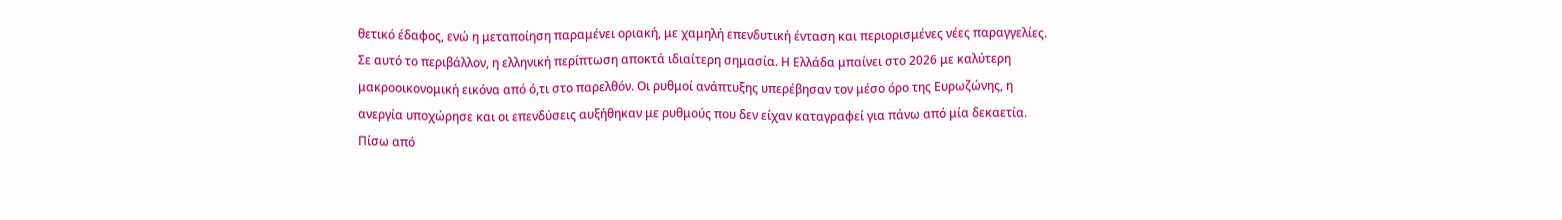θετικό έδαφος, ενώ η μεταποίηση παραμένει οριακή, με χαμηλή επενδυτική ένταση και περιορισμένες νέες παραγγελίες.
Σε αυτό το περιβάλλον, η ελληνική περίπτωση αποκτά ιδιαίτερη σημασία. Η Ελλάδα μπαίνει στο 2026 με καλύτερη μακροοικονομική εικόνα από ό,τι στο παρελθόν. Οι ρυθμοί ανάπτυξης υπερέβησαν τον μέσο όρο της Ευρωζώνης, η ανεργία υποχώρησε και οι επενδύσεις αυξήθηκαν με ρυθμούς που δεν είχαν καταγραφεί για πάνω από μία δεκαετία.
Πίσω από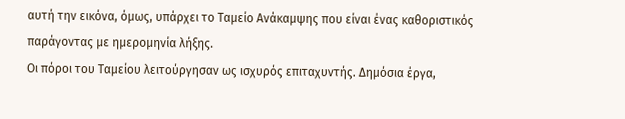αυτή την εικόνα, όμως, υπάρχει το Ταμείο Ανάκαμψης που είναι ένας καθοριστικός παράγοντας με ημερομηνία λήξης.
Οι πόροι του Ταμείου λειτούργησαν ως ισχυρός επιταχυντής. Δημόσια έργα,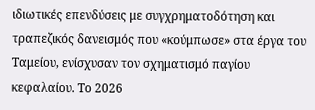ιδιωτικές επενδύσεις με συγχρηματοδότηση και τραπεζικός δανεισμός που «κούμπωσε» στα έργα του Ταμείου, ενίσχυσαν τον σχηματισμό παγίου κεφαλαίου. Το 2026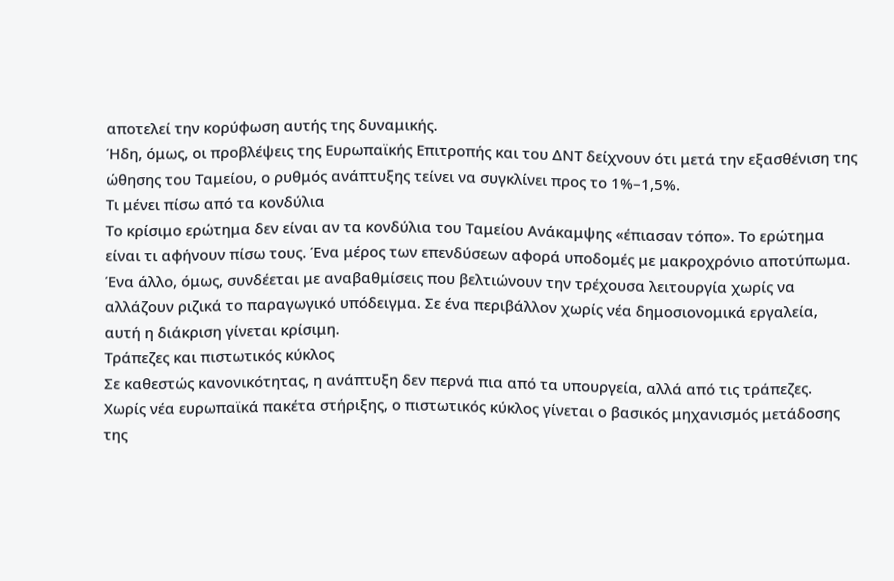αποτελεί την κορύφωση αυτής της δυναμικής.
Ήδη, όμως, οι προβλέψεις της Ευρωπαϊκής Επιτροπής και του ΔΝΤ δείχνουν ότι μετά την εξασθένιση της ώθησης του Ταμείου, ο ρυθμός ανάπτυξης τείνει να συγκλίνει προς το 1%–1,5%.
Τι μένει πίσω από τα κονδύλια
Το κρίσιμο ερώτημα δεν είναι αν τα κονδύλια του Ταμείου Ανάκαμψης «έπιασαν τόπο». Το ερώτημα είναι τι αφήνουν πίσω τους. Ένα μέρος των επενδύσεων αφορά υποδομές με μακροχρόνιο αποτύπωμα. Ένα άλλο, όμως, συνδέεται με αναβαθμίσεις που βελτιώνουν την τρέχουσα λειτουργία χωρίς να αλλάζουν ριζικά το παραγωγικό υπόδειγμα. Σε ένα περιβάλλον χωρίς νέα δημοσιονομικά εργαλεία, αυτή η διάκριση γίνεται κρίσιμη.
Τράπεζες και πιστωτικός κύκλος
Σε καθεστώς κανονικότητας, η ανάπτυξη δεν περνά πια από τα υπουργεία, αλλά από τις τράπεζες. Χωρίς νέα ευρωπαϊκά πακέτα στήριξης, ο πιστωτικός κύκλος γίνεται ο βασικός μηχανισμός μετάδοσης της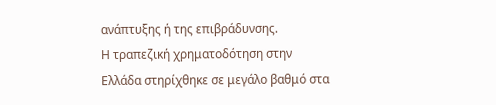ανάπτυξης ή της επιβράδυνσης.
Η τραπεζική χρηματοδότηση στην Ελλάδα στηρίχθηκε σε μεγάλο βαθμό στα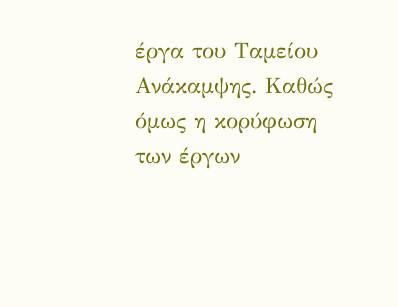έργα του Ταμείου Ανάκαμψης. Καθώς όμως η κορύφωση των έργων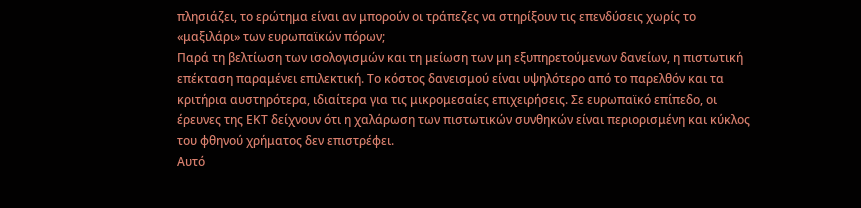πλησιάζει, το ερώτημα είναι αν μπορούν οι τράπεζες να στηρίξουν τις επενδύσεις χωρίς το «μαξιλάρι» των ευρωπαϊκών πόρων;
Παρά τη βελτίωση των ισολογισμών και τη μείωση των μη εξυπηρετούμενων δανείων, η πιστωτική επέκταση παραμένει επιλεκτική. Το κόστος δανεισμού είναι υψηλότερο από το παρελθόν και τα κριτήρια αυστηρότερα, ιδιαίτερα για τις μικρομεσαίες επιχειρήσεις. Σε ευρωπαϊκό επίπεδο, οι έρευνες της ΕΚΤ δείχνουν ότι η χαλάρωση των πιστωτικών συνθηκών είναι περιορισμένη και κύκλος του φθηνού χρήματος δεν επιστρέφει.
Αυτό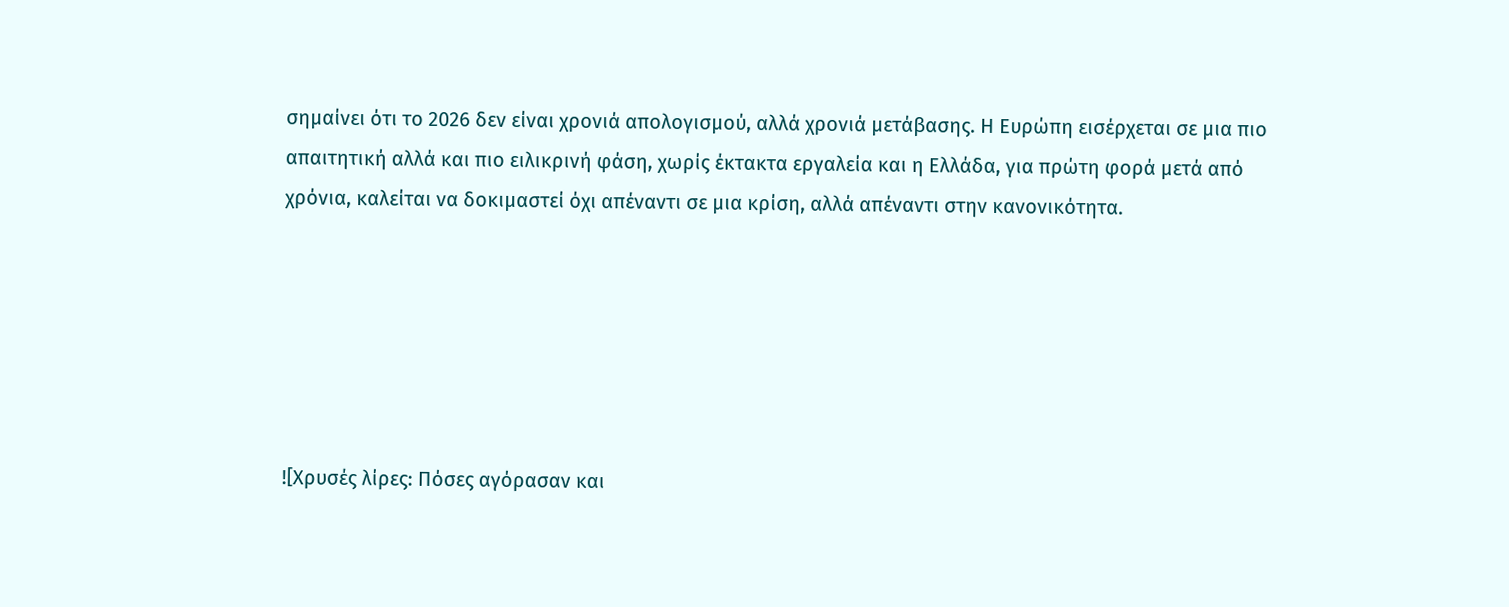σημαίνει ότι το 2026 δεν είναι χρονιά απολογισμού, αλλά χρονιά μετάβασης. Η Ευρώπη εισέρχεται σε μια πιο απαιτητική αλλά και πιο ειλικρινή φάση, χωρίς έκτακτα εργαλεία και η Ελλάδα, για πρώτη φορά μετά από χρόνια, καλείται να δοκιμαστεί όχι απέναντι σε μια κρίση, αλλά απέναντι στην κανονικότητα.






![Χρυσές λίρες: Πόσες αγόρασαν και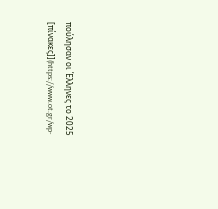πούλησαν οι Έλληνες το 2025 [πίνακες]](https://www.ot.gr/wp-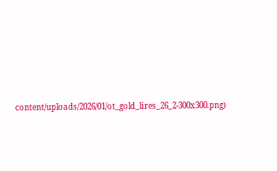content/uploads/2026/01/ot_gold_lires_26_2-300x300.png)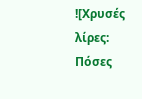![Χρυσές λίρες: Πόσες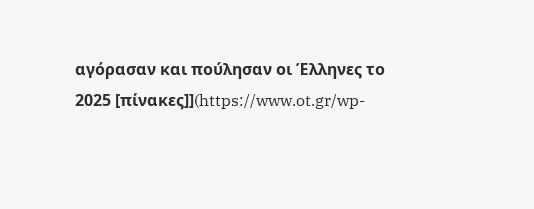αγόρασαν και πούλησαν οι Έλληνες το 2025 [πίνακες]](https://www.ot.gr/wp-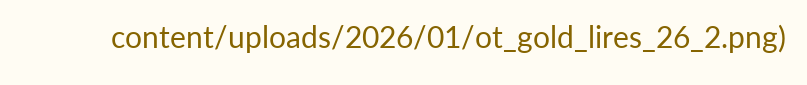content/uploads/2026/01/ot_gold_lires_26_2.png)